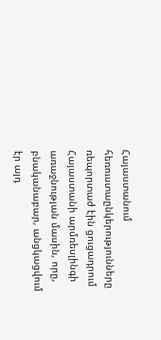Հայաստանում հեռուստաընկերությունները ռեպորտաժ էին ցուցադրում Հայաստանի արմռեսլինգի առաջնության մասին, որը, բնականաբար, անցկացվում էր այդ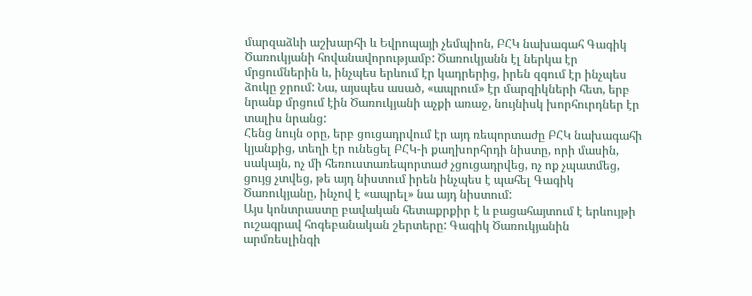մարզաձևի աշխարհի և Եվրոպայի չեմպիոն, ԲՀԿ նախագահ Գագիկ Ծառուկյանի հովանավորությամբ: Ծառուկյանն էլ ներկա էր մրցումներին և, ինչպես երևում էր կադրերից, իրեն զգում էր ինչպես ձուկը ջրում: Նա, այսպես ասած, «ապրում» էր մարզիկների հետ, երբ նրանք մրցում էին Ծառուկյանի աչքի առաջ, նույնիսկ խորհուրդներ էր տալիս նրանց:
Հենց նույն օրը, երբ ցուցադրվում էր այդ ռեպորտաժը ԲՀԿ նախագահի կյանքից, տեղի էր ունեցել ԲՀԿ-ի քաղխորհրդի նիստը, որի մասին, սակայն, ոչ մի հեռուստառեպորտաժ չցուցադրվեց, ոչ ոք չպատմեց, ցույց չտվեց, թե այդ նիստում իրեն ինչպես է պահել Գագիկ Ծառուկյանը, ինչով է «ապրել» նա այդ նիստում:
Այս կոնտրաստը բավական հետաքրքիր է և բացահայտում է երևույթի ուշագրավ հոգեբանական շերտերը: Գագիկ Ծառուկյանին արմռեսլինգի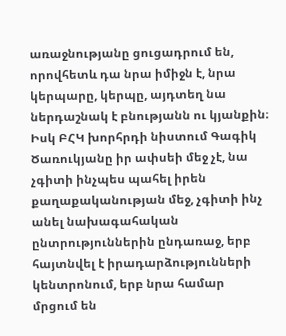առաջնությանը ցուցադրում են, որովհետև դա նրա իմիջն է, նրա կերպարը, կերպը, այդտեղ նա ներդաշնակ է բնությանն ու կյանքին։ Իսկ ԲՀԿ խորհրդի նիստում Գագիկ Ծառուկյանը իր ափսեի մեջ չէ, նա չգիտի ինչպես պահել իրեն քաղաքականության մեջ, չգիտի ինչ անել նախագահական ընտրություններին ընդառաջ, երբ հայտնվել է իրադարձությունների կենտրոնում, երբ նրա համար մրցում են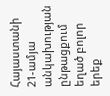Հայաստանի 21-ամյա անկախության ընթացքում եղած բոլոր երեք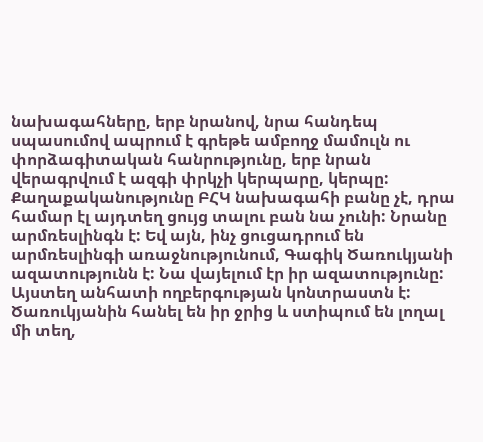նախագահները, երբ նրանով, նրա հանդեպ սպասումով ապրում է գրեթե ամբողջ մամուլն ու փորձագիտական հանրությունը, երբ նրան վերագրվում է ազգի փրկչի կերպարը, կերպը:
Քաղաքականությունը ԲՀԿ նախագահի բանը չէ, դրա համար էլ այդտեղ ցույց տալու բան նա չունի: Նրանը արմռեսլինգն է: Եվ այն, ինչ ցուցադրում են արմռեսլինգի առաջնությունում, Գագիկ Ծառուկյանի ազատությունն է: Նա վայելում էր իր ազատությունը: Այստեղ անհատի ողբերգության կոնտրաստն է: Ծառուկյանին հանել են իր ջրից և ստիպում են լողալ մի տեղ,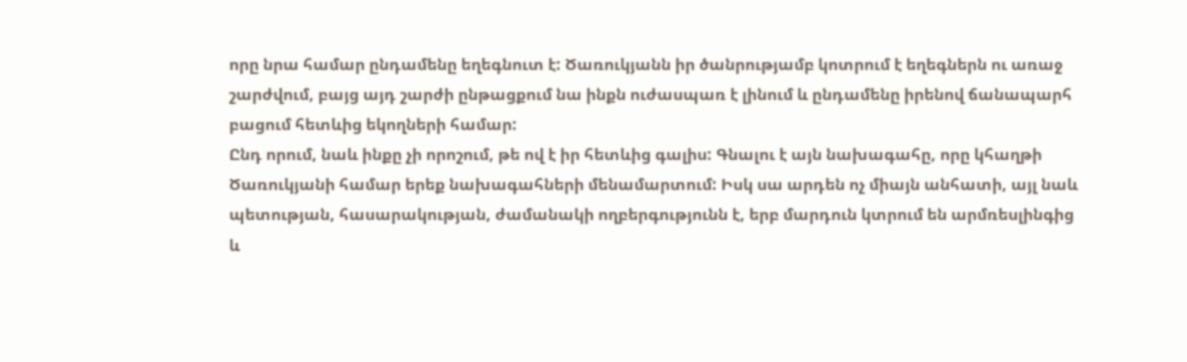որը նրա համար ընդամենը եղեգնուտ է: Ծառուկյանն իր ծանրությամբ կոտրում է եղեգներն ու առաջ շարժվում, բայց այդ շարժի ընթացքում նա ինքն ուժասպառ է լինում և ընդամենը իրենով ճանապարհ բացում հետևից եկողների համար:
Ընդ որում, նաև ինքը չի որոշում, թե ով է իր հետևից գալիս: Գնալու է այն նախագահը, որը կհաղթի Ծառուկյանի համար երեք նախագահների մենամարտում: Իսկ սա արդեն ոչ միայն անհատի, այլ նաև պետության, հասարակության, ժամանակի ողբերգությունն է, երբ մարդուն կտրում են արմռեսլինգից և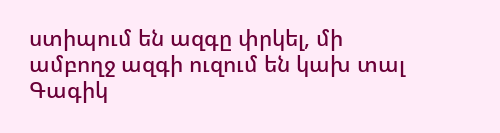ստիպում են ազգը փրկել, մի ամբողջ ազգի ուզում են կախ տալ Գագիկ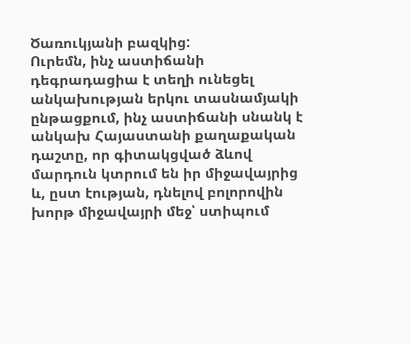Ծառուկյանի բազկից:
Ուրեմն, ինչ աստիճանի դեգրադացիա է տեղի ունեցել անկախության երկու տասնամյակի ընթացքում, ինչ աստիճանի սնանկ է անկախ Հայաստանի քաղաքական դաշտը, որ գիտակցված ձևով մարդուն կտրում են իր միջավայրից և, ըստ էության, դնելով բոլորովին խորթ միջավայրի մեջ՝ ստիպում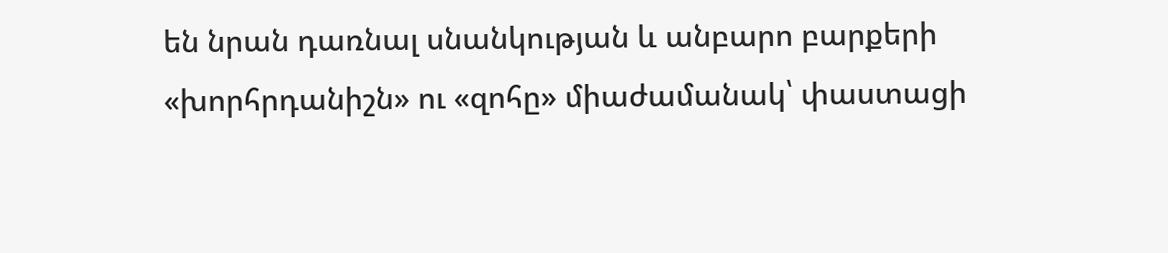են նրան դառնալ սնանկության և անբարո բարքերի «խորհրդանիշն» ու «զոհը» միաժամանակ՝ փաստացի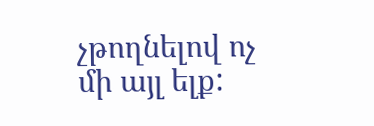չթողնելով ոչ մի այլ ելք: